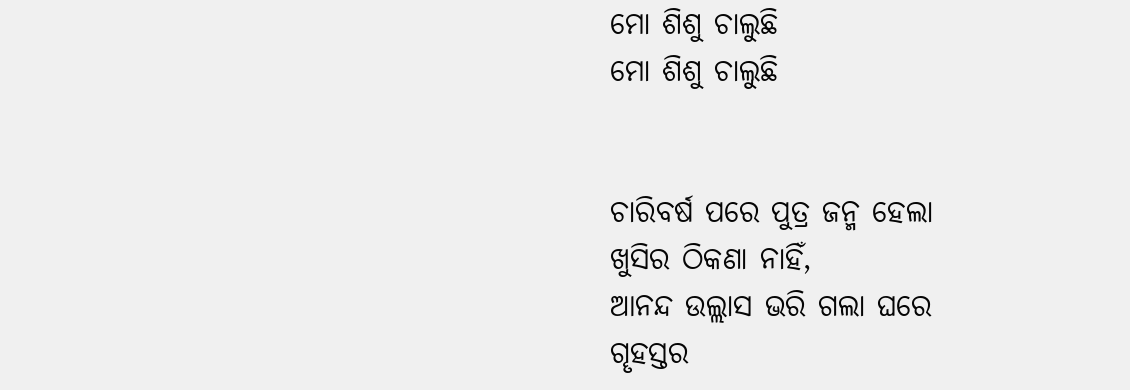ମୋ ଶିଶୁ ଚାଲୁଛି
ମୋ ଶିଶୁ ଚାଲୁଛି


ଚାରିବର୍ଷ ପରେ ପୁତ୍ର ଜନ୍ମ ହେଲା
ଖୁସିର ଠିକଣା ନାହିଁ,
ଆନନ୍ଦ ଉଲ୍ଲାସ ଭରି ଗଲା ଘରେ
ଗୄହସ୍ତର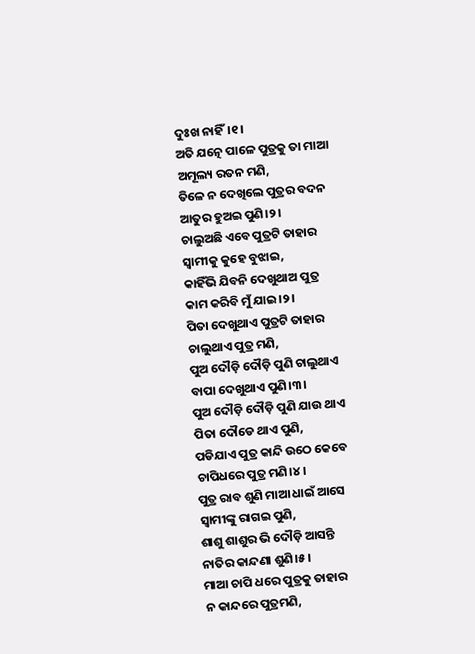ଦୁଃଖ ନାହିଁ।୧।
ଅତି ଯତ୍ନେ ପାଳେ ପୁତ୍ରକୁ ତା ମାଆ
ଅମୂଲ୍ୟ ରତନ ମଣି,
ତିଳେ ନ ଦେଖିଲେ ପୁତ୍ରର ବଦନ
ଆତୁର ହୁଅଇ ପୁଣି।୨।
ଚାଲୁଅଛି ଏବେ ପୁତ୍ରଟି ତାହାର
ସ୍ବାମୀକୁ କୁହେ ବୁଝାଇ,
କାହିଁଭି ଯିବନି ଦେଖୁଥାଅ ପୁତ୍ର
କାମ କରିବି ମୁଁ ଯାଇ।୨।
ପିତା ଦେଖୁଥାଏ ପୁତ୍ରଟି ତାହାର
ଚାଲୁଥାଏ ପୁତ୍ର ମଣି,
ପୁଅ ଦୌଡ଼ି ଦୌଡ଼ି ପୁଣି ଚାଲୁଥାଏ
ବାପା ଦେଖୁଥାଏ ପୁଣି।୩।
ପୁଅ ଦୌଡ଼ି ଦୌଡ଼ି ପୁଣି ଯାଉ ଥାଏ
ପିତା ଦୌଡେ ଥାଏ ପୁଣି,
ପଡିଯାଏ ପୁତ୍ର କାନ୍ଦି ଉଠେ କେବେ
ଚାପିଧରେ ପୁତ୍ର ମଣି।୪।
ପୁତ୍ର ରାବ ଶୁଣି ମାଆ ଧାଇଁ ଆସେ
ସ୍ବାମୀଙ୍କୁ ରାଗଇ ପୁଣି,
ଶାଶୁ ଶାଶୁର ଭି ଦୌଡ଼ି ଆସନ୍ତି
ନାତିର କାନ୍ଦଣା ଶୁଣି।୫।
ମାଆ ଚାପି ଧରେ ପୁତ୍ରକୁ ତାହାର
ନ କାନ୍ଦରେ ପୁତ୍ରମଣି,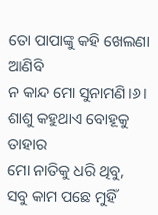ତୋ ପାପାଙ୍କୁ କହି ଖେଲଣା ଆଣିବି
ନ କାନ୍ଦ ମୋ ସୁନାମଣି।୬।
ଶାଶୁ କହୁଥାଏ ବୋହୂକୁ ତାହାର
ମୋ ନାତିକୁ ଧରି ଥିବୁ,
ସବୁ କାମ ପଛେ ମୁହିଁ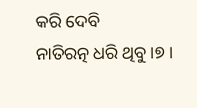କରି ଦେବି
ନାତିରତ୍ନ ଧରି ଥିବୁ।୭।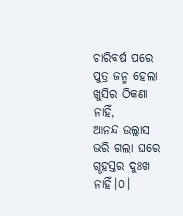ଚାରିବର୍ଷ ପରେ ପୁତ୍ର ଜନ୍ମ ହେଲା
ଖୁସିର ଠିକଣା ନାହିଁ,
ଆନନ୍ଦ ଉଲ୍ଲାସ ଭରି ଗଲା ଘରେ
ଗୄହସ୍ତର ଦୁଃଖ ନାହିଁ।୦।